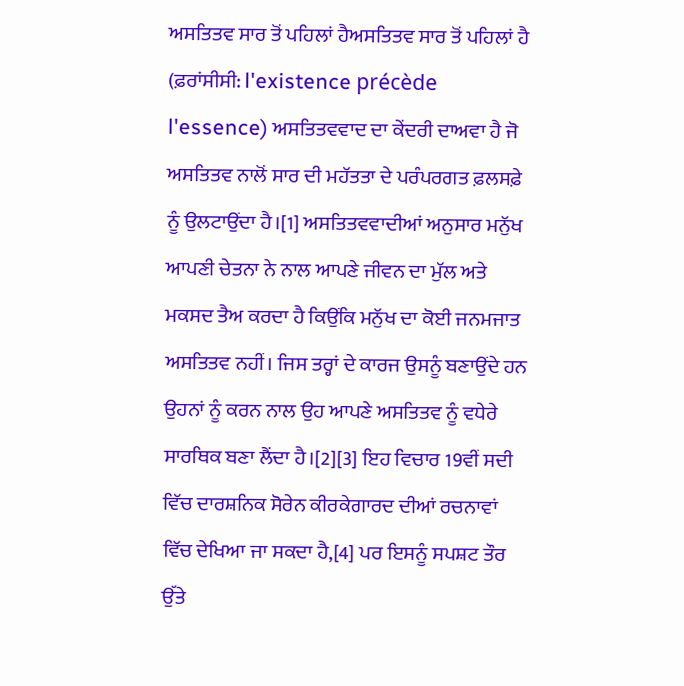ਅਸਤਿਤਵ ਸਾਰ ਤੋਂ ਪਹਿਲਾਂ ਹੈਅਸਤਿਤਵ ਸਾਰ ਤੋਂ ਪਹਿਲਾਂ ਹੈ (ਫ਼ਰਾਂਸੀਸੀ: l'existence précède l'essence) ਅਸਤਿਤਵਵਾਦ ਦਾ ਕੇਂਦਰੀ ਦਾਅਵਾ ਹੈ ਜੋ ਅਸਤਿਤਵ ਨਾਲੋਂ ਸਾਰ ਦੀ ਮਹੱਤਤਾ ਦੇ ਪਰੰਪਰਗਤ ਫ਼ਲਸਫ਼ੇ ਨੂੰ ਉਲਟਾਉਂਦਾ ਹੈ।[1] ਅਸਤਿਤਵਵਾਦੀਆਂ ਅਨੁਸਾਰ ਮਨੁੱਖ ਆਪਣੀ ਚੇਤਨਾ ਨੇ ਨਾਲ ਆਪਣੇ ਜੀਵਨ ਦਾ ਮੁੱਲ ਅਤੇ ਮਕਸਦ ਤੈਅ ਕਰਦਾ ਹੈ ਕਿਉਂਕਿ ਮਨੁੱਖ ਦਾ ਕੋਈ ਜਨਮਜਾਤ ਅਸਤਿਤਵ ਨਹੀਂ। ਜਿਸ ਤਰ੍ਹਾਂ ਦੇ ਕਾਰਜ ਉਸਨੂੰ ਬਣਾਉਂਦੇ ਹਨ ਉਹਨਾਂ ਨੂੰ ਕਰਨ ਨਾਲ ਉਹ ਆਪਣੇ ਅਸਤਿਤਵ ਨੂੰ ਵਧੇਰੇ ਸਾਰਥਿਕ ਬਣਾ ਲੈਂਦਾ ਹੈ।[2][3] ਇਹ ਵਿਚਾਰ 19ਵੀਂ ਸਦੀ ਵਿੱਚ ਦਾਰਸ਼ਨਿਕ ਸੋਰੇਨ ਕੀਰਕੇਗਾਰਦ ਦੀਆਂ ਰਚਨਾਵਾਂ ਵਿੱਚ ਦੇਖਿਆ ਜਾ ਸਕਦਾ ਹੈ,[4] ਪਰ ਇਸਨੂੰ ਸਪਸ਼ਟ ਤੌਰ ਉੱਤੇ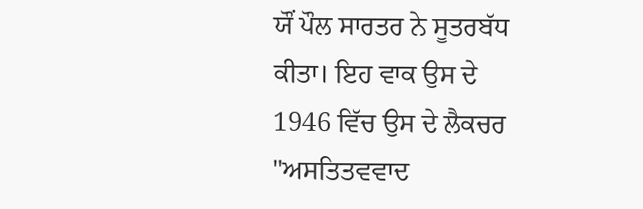ਯੌਂ ਪੌਲ ਸਾਰਤਰ ਨੇ ਸੂਤਰਬੱਧ ਕੀਤਾ। ਇਹ ਵਾਕ ਉਸ ਦੇ 1946 ਵਿੱਚ ਉਸ ਦੇ ਲੈਕਚਰ "ਅਸਤਿਤਵਵਾਦ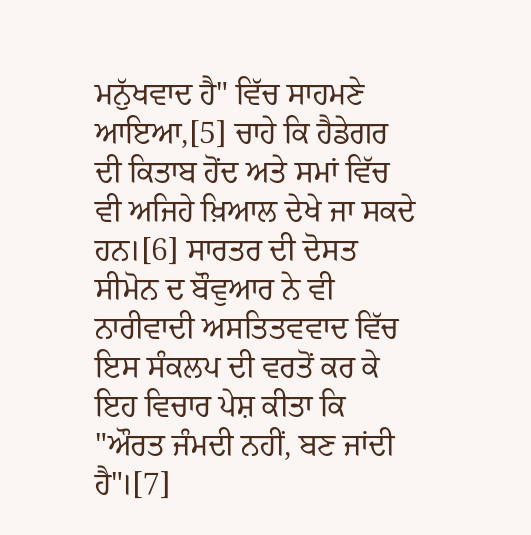ਮਨੁੱਖਵਾਦ ਹੈ" ਵਿੱਚ ਸਾਹਮਣੇ ਆਇਆ,[5] ਚਾਹੇ ਕਿ ਹੈਡੇਗਰ ਦੀ ਕਿਤਾਬ ਹੋਂਦ ਅਤੇ ਸਮਾਂ ਵਿੱਚ ਵੀ ਅਜਿਹੇ ਖ਼ਿਆਲ ਦੇਖੇ ਜਾ ਸਕਦੇ ਹਨ।[6] ਸਾਰਤਰ ਦੀ ਦੋਸਤ ਸੀਮੋਨ ਦ ਬੌਵੁਆਰ ਨੇ ਵੀ ਨਾਰੀਵਾਦੀ ਅਸਤਿਤਵਵਾਦ ਵਿੱਚ ਇਸ ਸੰਕਲਪ ਦੀ ਵਰਤੋਂ ਕਰ ਕੇ ਇਹ ਵਿਚਾਰ ਪੇਸ਼ ਕੀਤਾ ਕਿ "ਔਰਤ ਜੰਮਦੀ ਨਹੀਂ, ਬਣ ਜਾਂਦੀ ਹੈ"।[7]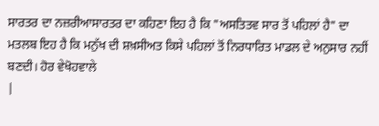ਸਾਰਤਰ ਦਾ ਨਜ਼ਰੀਆਸਾਰਤਰ ਦਾ ਕਹਿਣਾ ਇਹ ਹੈ ਕਿ "ਅਸਤਿਤਵ ਸਾਰ ਤੋਂ ਪਹਿਲਾਂ ਹੈ" ਦਾ ਮਤਲਬ ਇਹ ਹੈ ਕਿ ਮਨੁੱਖ ਦੀ ਸ਼ਖ਼ਸੀਅਤ ਕਿਸੇ ਪਹਿਲਾਂ ਤੋਂ ਨਿਰਧਾਰਿਤ ਮਾਡਲ ਦੇ ਅਨੁਸਾਰ ਨਹੀਂ ਬਣਦੀ। ਹੋਰ ਵੇਖੋਹਵਾਲੇ
|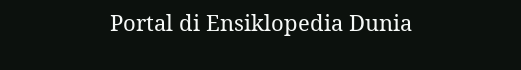Portal di Ensiklopedia Dunia